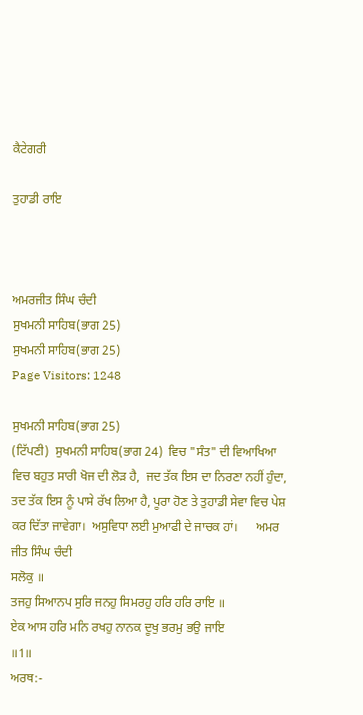ਕੈਟੇਗਰੀ

ਤੁਹਾਡੀ ਰਾਇ



ਅਮਰਜੀਤ ਸਿੰਘ ਚੰਦੀ
ਸੁਖਮਨੀ ਸਾਹਿਬ(ਭਾਗ 25)
ਸੁਖਮਨੀ ਸਾਹਿਬ(ਭਾਗ 25)
Page Visitors: 1248

ਸੁਖਮਨੀ ਸਾਹਿਬ(ਭਾਗ 25)
(ਟਿੱਪਣੀ)  ਸੁਖਮਨੀ ਸਾਹਿਬ(ਭਾਗ 24)  ਵਿਚ "ਸੰਤ" ਦੀ ਵਿਆਖਿਆ ਵਿਚ ਬਹੁਤ ਸਾਰੀ ਖੋਜ ਦੀ ਲੋੜ ਹੈ,  ਜਦ ਤੱਕ ਇਸ ਦਾ ਨਿਰਣਾ ਨਹੀਂ ਹੁੰਦਾ, ਤਦ ਤੱਕ ਇਸ ਨੂੰ ਪਾਸੇ ਰੱਖ ਲਿਆ ਹੈ, ਪੂਰਾ ਹੋਣ ਤੇ ਤੁਹਾਡੀ ਸੇਵਾ ਵਿਚ ਪੇਸ਼ ਕਰ ਦਿੱਤਾ ਜਾਵੇਗਾ।  ਅਸੁਵਿਧਾ ਲਈ ਮੁਆਫੀ ਦੇ ਜਾਚਕ ਹਾਂ।      ਅਮਰ ਜੀਤ ਸਿੰਘ ਚੰਦੀ
ਸਲੋਕੁ ॥
ਤਜਹੁ ਸਿਆਨਪ ਸੁਰਿ ਜਨਹੁ ਸਿਮਰਹੁ ਹਰਿ ਹਰਿ ਰਾਇ ॥
ਏਕ ਆਸ ਹਰਿ ਮਨਿ ਰਖਹੁ ਨਾਨਕ ਦੂਖੁ ਭਰਮੁ ਭਉ ਜਾਇ
॥1॥
ਅਰਥ:-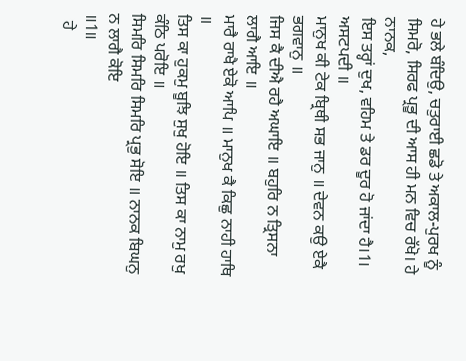ਹੇ ਭਲੇ ਬੰਦਿਉ, ਚਤੁਰਾਈ ਛਡੋ ਤੇ ਅਕਾਲ-ਪੁਰਖ ਨੂੰ ਸਿਮਰੋ, ਸਿਰਫ ਪ੍ਰਭੂ ਦੀ ਆਸ ਹੀ ਮਨ ਵਿਚ ਰੱਖੋ। ਹੇ ਨਾਨਕ,
ਇਸ ਤਰ੍ਹਾਂ ਦੁਖ, ਵਹਿਮ ਤੇ ਡਰ ਦੂਰ ਹੋ ਜਾਂਦਾ ਹੈ।1।
ਅਸਟਪਦੀ ॥
ਮਾਨੁਖ ਕੀ ਟੇਕ ਬ੍ਰਿਥੀ ਸਭ ਜਾਨੁ ॥ ਦੇਵਨ ਕਉ ਏਕੈ ਭਗਵਾਨੁ ॥
ਜਿਸ ਕੈ ਦੀਐ ਰਹੈ ਅਘਾਇ ॥ ਬਹੁਰਿ ਨ ਤ੍ਰਿਸਨਾ ਲਾਗੈ ਆਇ ॥
ਮਾਰੈ ਰਾਖੈ ਏਕੋ ਆਪਿ ॥ ਮਾਨੁਖ ਕੈ ਕਿਛੁ ਨਾਹੀ ਹਾਥਿ ॥
ਤਿਸ ਕਾ ਹੁਕਮੁ ਬੂਝਿ ਸੁਖੁ ਹੋਇ ॥ ਤਿਸ ਕਾ ਨਾਮੁ ਰਖੁ ਕੰਠਿ ਪਰੋਇ ॥
ਸਿਮਰਿ ਸਿਮਰਿ ਸਿਮਰਿ ਪ੍ਰਭੁ ਸੋਇ ॥ ਨਾਨਕ ਬਿਘਨੁ ਨ ਲਾਗੈ ਕੋਇ
॥1॥
  ਹੇ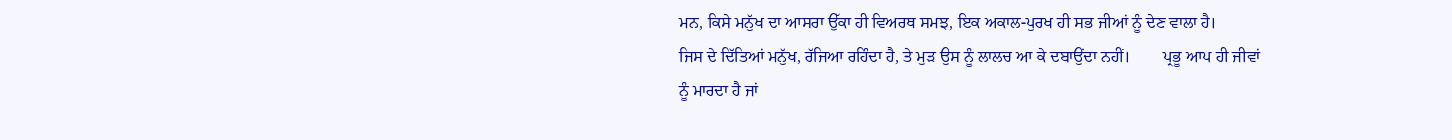ਮਨ, ਕਿਸੇ ਮਨੁੱਖ ਦਾ ਆਸਰਾ ਉੱਕਾ ਹੀ ਵਿਅਰਥ ਸਮਝ, ਇਕ ਅਕਾਲ-ਪੁਰਖ ਹੀ ਸਭ ਜੀਆਂ ਨੂੰ ਦੇਣ ਵਾਲਾ ਹੈ।
ਜਿਸ ਦੇ ਦਿੱਤਿਆਂ ਮਨੁੱਖ, ਰੱਜਿਆ ਰਹਿੰਦਾ ਹੈ, ਤੇ ਮੁੜ ਉਸ ਨੂੰ ਲਾਲਚ ਆ ਕੇ ਦਬਾਉਂਦਾ ਨਹੀਂ।        ਪ੍ਰਭੂ ਆਪ ਹੀ ਜੀਵਾਂ ਨੂੰ ਮਾਰਦਾ ਹੈ ਜਾਂ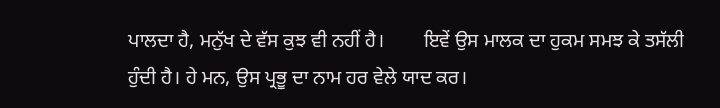ਪਾਲਦਾ ਹੈ, ਮਨੁੱਖ ਦੇ ਵੱਸ ਕੁਝ ਵੀ ਨਹੀਂ ਹੈ।        ਇਵੇਂ ਉਸ ਮਾਲਕ ਦਾ ਹੁਕਮ ਸਮਝ ਕੇ ਤਸੱਲੀ ਹੁੰਦੀ ਹੈ। ਹੇ ਮਨ, ਉਸ ਪ੍ਰਭੂ ਦਾ ਨਾਮ ਹਰ ਵੇਲੇ ਯਾਦ ਕਰ।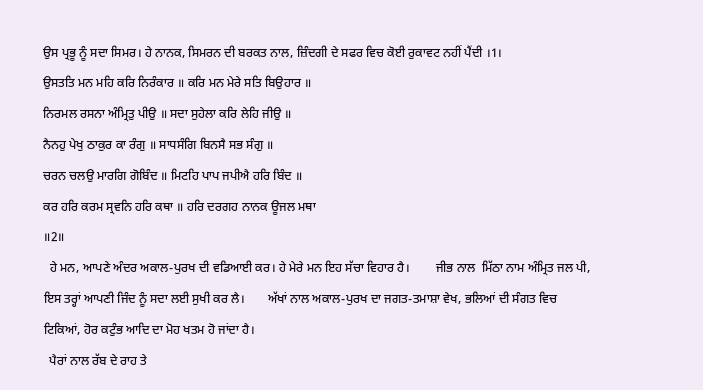ਉਸ ਪ੍ਰਭੂ ਨੂੰ ਸਦਾ ਸਿਮਰ। ਹੇ ਨਾਨਕ, ਸਿਮਰਨ ਦੀ ਬਰਕਤ ਨਾਲ, ਜ਼ਿੰਦਗੀ ਦੇ ਸਫਰ ਵਿਚ ਕੋਈ ਰੁਕਾਵਟ ਨਹੀਂ ਪੈਂਦੀ ।1।
ਉਸਤਤਿ ਮਨ ਮਹਿ ਕਰਿ ਨਿਰੰਕਾਰ ॥ ਕਰਿ ਮਨ ਮੇਰੇ ਸਤਿ ਬਿਉਹਾਰ ॥
ਨਿਰਮਲ ਰਸਨਾ ਅੰਮ੍ਰਿਤੁ ਪੀਉ ॥ ਸਦਾ ਸੁਹੇਲਾ ਕਰਿ ਲੇਹਿ ਜੀਉ ॥
ਨੈਨਹੁ ਪੇਖੁ ਠਾਕੁਰ ਕਾ ਰੰਗੁ ॥ ਸਾਧਸੰਗਿ ਬਿਨਸੈ ਸਭ ਸੰਗੁ ॥
ਚਰਨ ਚਲਉ ਮਾਰਗਿ ਗੋਬਿੰਦ ॥ ਮਿਟਹਿ ਪਾਪ ਜਪੀਐ ਹਰਿ ਬਿੰਦ ॥
ਕਰ ਹਰਿ ਕਰਮ ਸ੍ਰਵਨਿ ਹਰਿ ਕਥਾ ॥ ਹਰਿ ਦਰਗਹ ਨਾਨਕ ਊਜਲ ਮਥਾ
॥2॥
  ਹੇ ਮਨ, ਆਪਣੇ ਅੰਦਰ ਅਕਾਲ-ਪੁਰਖ ਦੀ ਵਡਿਆਈ ਕਰ। ਹੇ ਮੇਰੇ ਮਨ ਇਹ ਸੱਚਾ ਵਿਹਾਰ ਹੈ।        ਜੀਭ ਨਾਲ  ਮਿੱਠਾ ਨਾਮ ਅੰਮ੍ਰਿਤ ਜਲ ਪੀ, ਇਸ ਤਰ੍ਹਾਂ ਆਪਣੀ ਜਿੰਦ ਨੂੰ ਸਦਾ ਲਈ ਸੁਖੀ ਕਰ ਲੈ।       ਅੱਖਾਂ ਨਾਲ ਅਕਾਲ-ਪੁਰਖ ਦਾ ਜਗਤ-ਤਮਾਸ਼ਾ ਵੇਖ, ਭਲਿਆਂ ਦੀ ਸੰਗਤ ਵਿਚ ਟਿਕਿਆਂ, ਹੋਰ ਕਟੁੰਭ ਆਦਿ ਦਾ ਮੋਹ ਖਤਮ ਹੋ ਜਾਂਦਾ ਹੈ।
  ਪੈਰਾਂ ਨਾਲ ਰੱਬ ਦੇ ਰਾਹ ਤੇ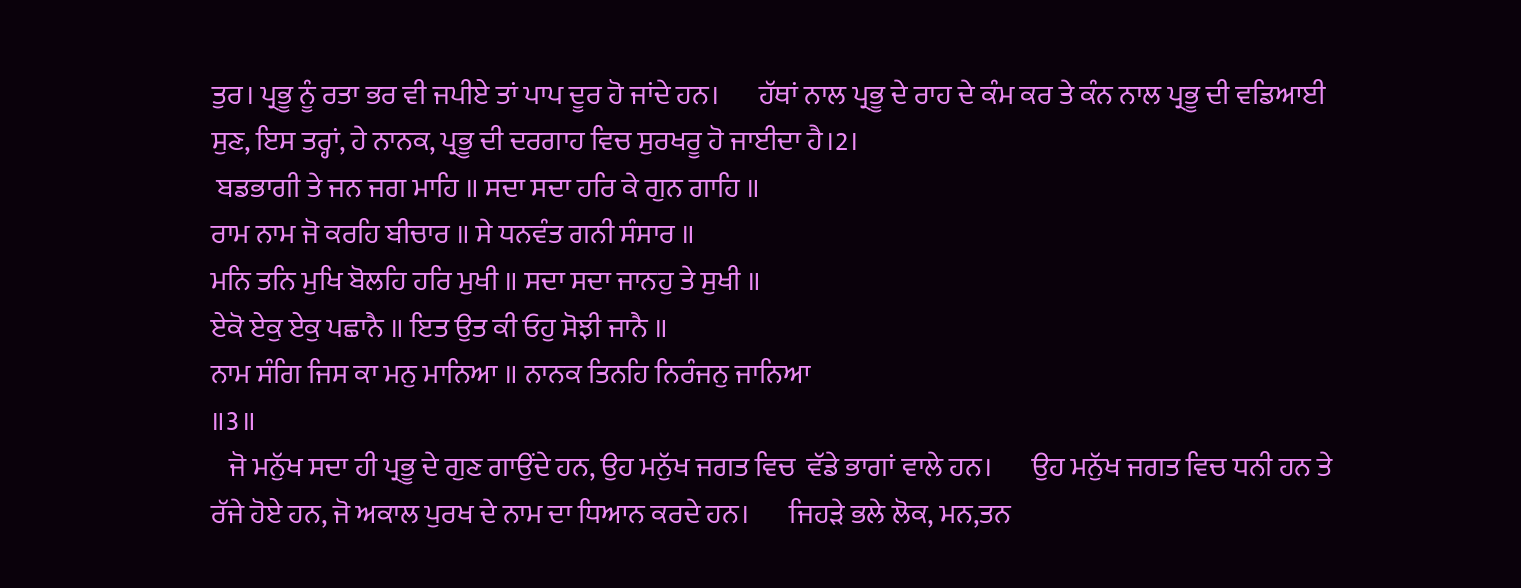ਤੁਰ। ਪ੍ਰਭੂ ਨੂੰ ਰਤਾ ਭਰ ਵੀ ਜਪੀਏ ਤਾਂ ਪਾਪ ਦੂਰ ਹੋ ਜਾਂਦੇ ਹਨ।       ਹੱਥਾਂ ਨਾਲ ਪ੍ਰਭੂ ਦੇ ਰਾਹ ਦੇ ਕੰਮ ਕਰ ਤੇ ਕੰਨ ਨਾਲ ਪ੍ਰਭੂ ਦੀ ਵਡਿਆਈ ਸੁਣ, ਇਸ ਤਰ੍ਹਾਂ, ਹੇ ਨਾਨਕ, ਪ੍ਰਭੂ ਦੀ ਦਰਗਾਹ ਵਿਚ ਸੁਰਖਰੂ ਹੋ ਜਾਈਦਾ ਹੈ।2।
 ਬਡਭਾਗੀ ਤੇ ਜਨ ਜਗ ਮਾਹਿ ॥ ਸਦਾ ਸਦਾ ਹਰਿ ਕੇ ਗੁਨ ਗਾਹਿ ॥
ਰਾਮ ਨਾਮ ਜੋ ਕਰਹਿ ਬੀਚਾਰ ॥ ਸੇ ਧਨਵੰਤ ਗਨੀ ਸੰਸਾਰ ॥
ਮਨਿ ਤਨਿ ਮੁਖਿ ਬੋਲਹਿ ਹਰਿ ਮੁਖੀ ॥ ਸਦਾ ਸਦਾ ਜਾਨਹੁ ਤੇ ਸੁਖੀ ॥
ਏਕੋ ਏਕੁ ਏਕੁ ਪਛਾਨੈ ॥ ਇਤ ਉਤ ਕੀ ਓਹੁ ਸੋਝੀ ਜਾਨੈ ॥
ਨਾਮ ਸੰਗਿ ਜਿਸ ਕਾ ਮਨੁ ਮਾਨਿਆ ॥ ਨਾਨਕ ਤਿਨਹਿ ਨਿਰੰਜਨੁ ਜਾਨਿਆ
॥3॥
   ਜੋ ਮਨੁੱਖ ਸਦਾ ਹੀ ਪ੍ਰਭੂ ਦੇ ਗੁਣ ਗਾਉਂਦੇ ਹਨ, ਉਹ ਮਨੁੱਖ ਜਗਤ ਵਿਚ  ਵੱਡੇ ਭਾਗਾਂ ਵਾਲੇ ਹਨ।       ਉਹ ਮਨੁੱਖ ਜਗਤ ਵਿਚ ਧਨੀ ਹਨ ਤੇ ਰੱਜੇ ਹੋਏ ਹਨ, ਜੋ ਅਕਾਲ ਪੁਰਖ ਦੇ ਨਾਮ ਦਾ ਧਿਆਨ ਕਰਦੇ ਹਨ।       ਜਿਹੜੇ ਭਲੇ ਲੋਕ, ਮਨ,ਤਨ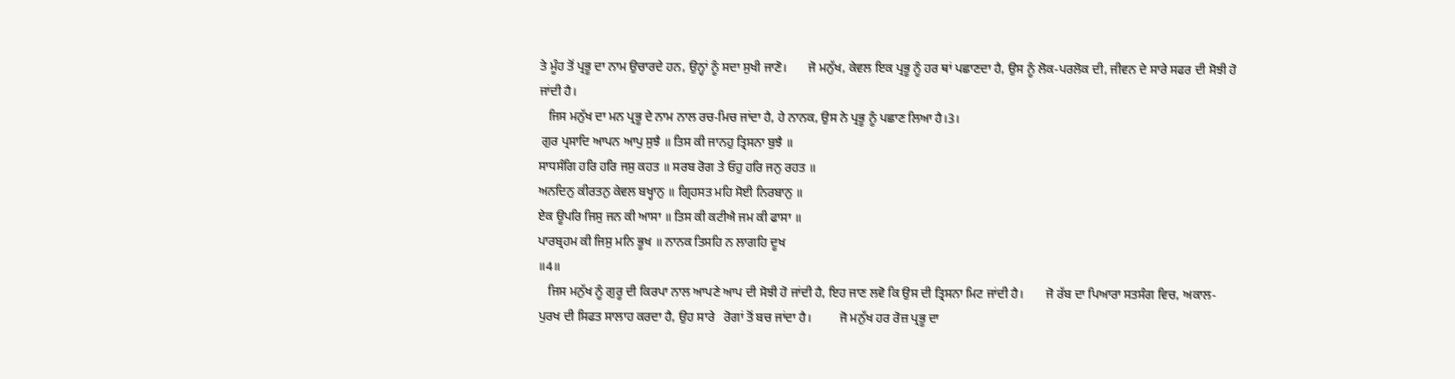ਤੇ ਮੂੰਹ ਤੋਂ ਪ੍ਰਭੂ ਦਾ ਨਾਮ ਉਚਾਰਦੇ ਹਨ, ਉਨ੍ਹਾਂ ਨੂੰ ਸਦਾ ਸੁਖੀ ਜਾਣੋ।       ਜੋ ਮਨੁੱਖ, ਕੇਵਲ ਇਕ ਪ੍ਰਭੂ ਨੂੰ ਹਰ ਥਾਂ ਪਛਾਣਦਾ ਹੈ, ਉਸ ਨੂੰ ਲੋਕ-ਪਰਲੋਕ ਦੀ, ਜੀਵਨ ਦੇ ਸਾਰੇ ਸਫਰ ਦੀ ਸੋਝੀ ਹੋ ਜਾਂਦੀ ਹੈ।
   ਜਿਸ ਮਨੁੱਖ ਦਾ ਮਨ ਪ੍ਰਭੂ ਦੇ ਨਾਮ ਨਾਲ ਰਚ-ਮਿਚ ਜਾਂਦਾ ਹੈ, ਹੇ ਨਾਨਕ, ਉਸ ਨੇ ਪ੍ਰਭੂ ਨੂੰ ਪਛਾਣ ਲਿਆ ਹੈ।3।
 ਗੁਰ ਪ੍ਰਸਾਦਿ ਆਪਨ ਆਪੁ ਸੁਝੈ ॥ ਤਿਸ ਕੀ ਜਾਨਹੁ ਤ੍ਰਿਸਨਾ ਬੁਝੈ ॥
ਸਾਧਸੰਗਿ ਹਰਿ ਹਰਿ ਜਸੁ ਕਹਤ ॥ ਸਰਬ ਰੋਗ ਤੇ ਓਹੁ ਹਰਿ ਜਨੁ ਰਹਤ ॥
ਅਨਦਿਨੁ ਕੀਰਤਨੁ ਕੇਵਲ ਬਖ੍ਹਾਨੁ ॥ ਗ੍ਰਿਹਸਤ ਮਹਿ ਸੋਈ ਨਿਰਬਾਨੁ ॥
ਏਕ ਊਪਰਿ ਜਿਸੁ ਜਨ ਕੀ ਆਸਾ ॥ ਤਿਸ ਕੀ ਕਟੀਐ ਜਮ ਕੀ ਫਾਸਾ ॥
ਪਾਰਬ੍ਰਹਮ ਕੀ ਜਿਸੁ ਮਨਿ ਭੂਖ ॥ ਨਾਨਕ ਤਿਸਹਿ ਨ ਲਾਗਹਿ ਦੂਖ
॥4॥
   ਜਿਸ ਮਨੁੱਖ ਨੂੰ ਗੁਰੂ ਦੀ ਕਿਰਪਾ ਨਾਲ ਆਪਣੇ ਆਪ ਦੀ ਸੋਝੀ ਹੋ ਜਾਂਦੀ ਹੈ, ਇਹ ਜਾਣ ਲਵੋ ਕਿ ਉਸ ਦੀ ਤ੍ਰਿਸਨਾ ਮਿਟ ਜਾਂਦੀ ਹੈ।       ਜੋ ਰੱਬ ਦਾ ਪਿਆਰਾ ਸਤਸੰਗ ਵਿਚ, ਅਕਾਲ-ਪੁਰਖ ਦੀ ਸਿਫਤ ਸਾਲਾਹ ਕਰਦਾ ਹੈ, ਉਹ ਸਾਰੇ   ਰੋਗਾਂ ਤੋਂ ਬਚ ਜਾਂਦਾ ਹੈ।         ਜੋ ਮਨੁੱਖ ਹਰ ਰੋਜ਼ ਪ੍ਰਭੂ ਦਾ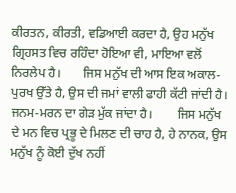ਕੀਰਤਨ, ਕੀਰਤੀ, ਵਡਿਆਈ ਕਰਦਾ ਹੈ, ਉਹ ਮਨੁੱਖ ਗ੍ਰਿਹਸਤ ਵਿਚ ਰਹਿੰਦਾ ਹੋਇਆ ਵੀ, ਮਾਇਆ ਵਲੋਂ ਨਿਰਲੇਪ ਹੈ।       ਜਿਸ ਮਨੁੱਖ ਦੀ ਆਸ ਇਕ ਅਕਾਲ-ਪੁਰਖ ਉੱਤੇ ਹੈ, ਉਸ ਦੀ ਜਮਾਂ ਵਾਲੀ ਫਾਹੀ ਕੱਟੀ ਜਾਂਦੀ ਹੈ। ਜਨਮ-ਮਰਨ ਦਾ ਗੇੜ ਮੁੱਕ ਜਾਂਦਾ ਹੈ।        ਜਿਸ ਮਨੁੱਖ ਦੇ ਮਨ ਵਿਚ ਪ੍ਰਭੂ ਦੇ ਮਿਲਣ ਦੀ ਚਾਹ ਹੈ, ਹੇ ਨਾਨਕ, ਉਸ ਮਨੁੱਖ ਨੂੰ ਕੋਈ ਦੁੱਖ ਨਹੀਂ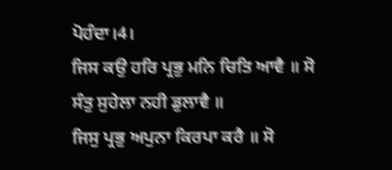ਪੋਹੰਦਾ।4।
ਜਿਸ ਕਉ ਹਰਿ ਪ੍ਰਭੁ ਮਨਿ ਚਿਤਿ ਆਵੈ ॥ ਸੋ ਸੰਤੁ ਸੁਹੇਲਾ ਨਹੀ ਡੁਲਾਵੈ ॥
ਜਿਸੁ ਪ੍ਰਭੁ ਅਪੁਨਾ ਕਿਰਪਾ ਕਰੈ ॥ ਸੋ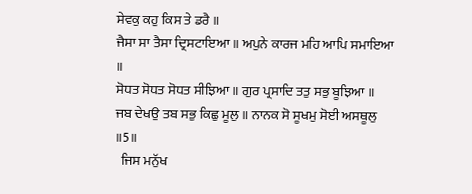ਸੇਵਕੁ ਕਹੁ ਕਿਸ ਤੇ ਡਰੈ ॥
ਜੈਸਾ ਸਾ ਤੈਸਾ ਦ੍ਰਿਸਟਾਇਆ ॥ ਅਪੁਨੇ ਕਾਰਜ ਮਹਿ ਆਪਿ ਸਮਾਇਆ ॥
ਸੋਧਤ ਸੋਧਤ ਸੋਧਤ ਸੀਝਿਆ ॥ ਗੁਰ ਪ੍ਰਸਾਦਿ ਤਤੁ ਸਭੁ ਬੂਝਿਆ ॥
ਜਬ ਦੇਖਉ ਤਬ ਸਭੁ ਕਿਛੁ ਮੂਲੁ ॥ ਨਾਨਕ ਸੋ ਸੂਖਮੁ ਸੋਈ ਅਸਥੂਲੁ
॥5॥
  ਜਿਸ ਮਨੁੱਖ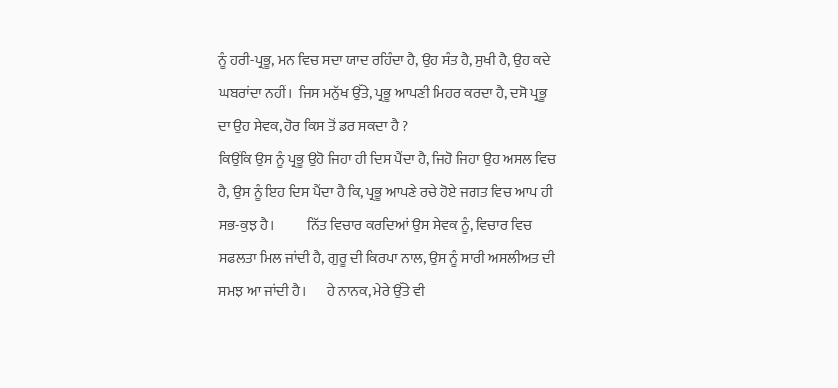ਨੂੰ ਹਰੀ-ਪ੍ਰਭੂ, ਮਨ ਵਿਚ ਸਦਾ ਯਾਦ ਰਹਿੰਦਾ ਹੈ, ਉਹ ਸੰਤ ਹੈ, ਸੁਖੀ ਹੈ, ਉਹ ਕਦੇ ਘਬਰਾਂਦਾ ਨਹੀਂ।  ਜਿਸ ਮਨੁੱਖ ਉੱਤੇ, ਪ੍ਰਭੂ ਆਪਣੀ ਮਿਹਰ ਕਰਦਾ ਹੈ, ਦਸੋ ਪ੍ਰਭੂ ਦਾ ਉਹ ਸੇਵਕ, ਹੋਰ ਕਿਸ ਤੋਂ ਡਰ ਸਕਦਾ ਹੈ ?
ਕਿਉਂਕਿ ਉਸ ਨੂੰ ਪ੍ਰਭੂ ਉਹੋ ਜਿਹਾ ਹੀ ਦਿਸ ਪੈਂਦਾ ਹੈ, ਜਿਹੋ ਜਿਹਾ ਉਹ ਅਸਲ ਵਿਚ ਹੈ, ਉਸ ਨੂੰ ਇਹ ਦਿਸ ਪੈਂਦਾ ਹੈ ਕਿ, ਪ੍ਰਭੂ ਆਪਣੇ ਰਚੇ ਹੋਏ ਜਗਤ ਵਿਚ ਆਪ ਹੀ ਸਭ-ਕੁਝ ਹੈ।           ਨਿੱਤ ਵਿਚਾਰ ਕਰਦਿਆਂ ਉਸ ਸੇਵਕ ਨੂੰ, ਵਿਚਾਰ ਵਿਚ ਸਫਲਤਾ ਮਿਲ ਜਾਂਦੀ ਹੈ, ਗੁਰੂ ਦੀ ਕਿਰਪਾ ਨਾਲ, ਉਸ ਨੂੰ ਸਾਰੀ ਅਸਲੀਅਤ ਦੀ ਸਮਝ ਆ ਜਾਂਦੀ ਹੈ।       ਹੇ ਨਾਨਕ, ਮੇਰੇ ਉੱਤੇ ਵੀ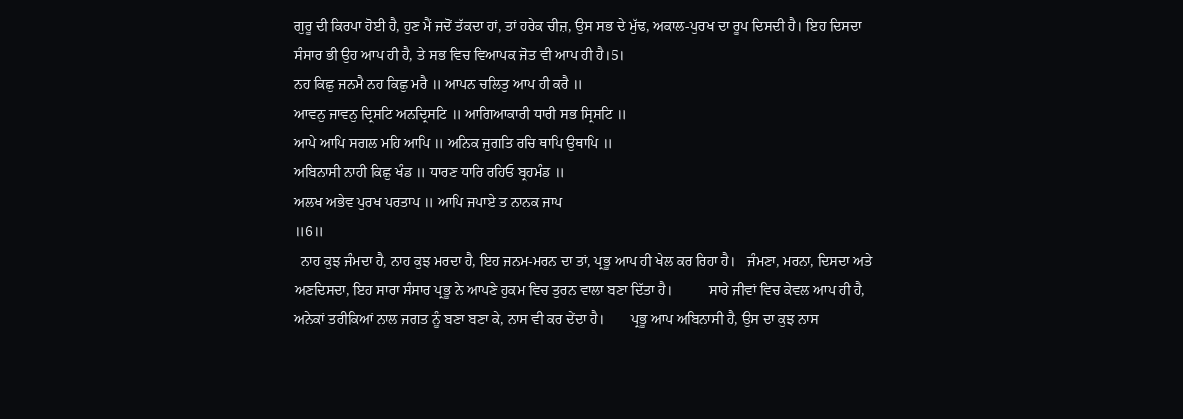ਗੁਰੂ ਦੀ ਕਿਰਪਾ ਹੋਈ ਹੈ, ਹੁਣ ਮੈਂ ਜਦੋਂ ਤੱਕਦਾ ਹਾਂ, ਤਾਂ ਹਰੇਕ ਚੀਜ਼, ਉਸ ਸਭ ਦੇ ਮੁੱਢ, ਅਕਾਲ-ਪੁਰਖ ਦਾ ਰੂਪ ਦਿਸਦੀ ਹੈ। ਇਹ ਦਿਸਦਾ ਸੰਸਾਰ ਭੀ ਉਹ ਆਪ ਹੀ ਹੈ, ਤੇ ਸਭ ਵਿਚ ਵਿਆਪਕ ਜੋਤ ਵੀ ਆਪ ਹੀ ਹੈ।5।
ਨਹ ਕਿਛੁ ਜਨਮੈ ਨਹ ਕਿਛੁ ਮਰੈ ॥ ਆਪਨ ਚਲਿਤੁ ਆਪ ਹੀ ਕਰੈ ॥
ਆਵਨੁ ਜਾਵਨੁ ਦ੍ਰਿਸਟਿ ਅਨਦ੍ਰਿਸਟਿ ॥ ਆਗਿਆਕਾਰੀ ਧਾਰੀ ਸਭ ਸ੍ਰਿਸਟਿ ॥
ਆਪੇ ਆਪਿ ਸਗਲ ਮਹਿ ਆਪਿ ॥ ਅਨਿਕ ਜੁਗਤਿ ਰਚਿ ਥਾਪਿ ਉਥਾਪਿ ॥
ਅਬਿਨਾਸੀ ਨਾਹੀ ਕਿਛੁ ਖੰਡ ॥ ਧਾਰਣ ਧਾਰਿ ਰਹਿਓ ਬ੍ਰਹਮੰਡ ॥
ਅਲਖ ਅਭੇਵ ਪੁਰਖ ਪਰਤਾਪ ॥ ਆਪਿ ਜਪਾਏ ਤ ਨਾਨਕ ਜਾਪ
॥6॥
  ਨਾਹ ਕੁਝ ਜੰਮਦਾ ਹੈ, ਨਾਹ ਕੁਝ ਮਰਦਾ ਹੈ, ਇਹ ਜਨਮ-ਮਰਨ ਦਾ ਤਾਂ, ਪ੍ਰਭੂ ਆਪ ਹੀ ਖੇਲ ਕਰ ਰਿਹਾ ਹੈ।   ਜੰਮਣਾ, ਮਰਨਾ, ਦਿਸਦਾ ਅਤੇ ਅਣਦਿਸਦਾ, ਇਹ ਸਾਰਾ ਸੰਸਾਰ ਪ੍ਰਭੂ ਨੇ ਆਪਣੇ ਹੁਕਮ ਵਿਚ ਤੁਰਨ ਵਾਲਾ ਬਣਾ ਦਿੱਤਾ ਹੈ।          ਸਾਰੇ ਜੀਵਾਂ ਵਿਚ ਕੇਵਲ ਆਪ ਹੀ ਹੈ, ਅਨੇਕਾਂ ਤਰੀਕਿਆਂ ਨਾਲ ਜਗਤ ਨੂੰ ਬਣਾ ਬਣਾ ਕੇ, ਨਾਸ ਵੀ ਕਰ ਦੇਂਦਾ ਹੈ।       ਪ੍ਰਭੂ ਆਪ ਅਬਿਨਾਸੀ ਹੈ, ਉਸ ਦਾ ਕੁਝ ਨਾਸ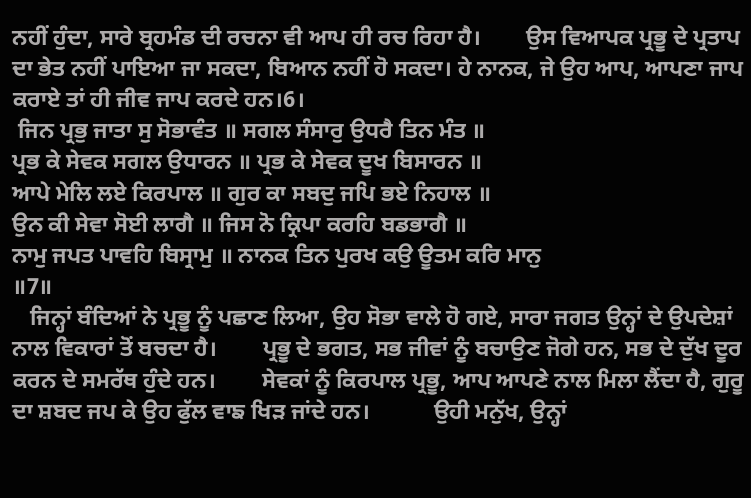ਨਹੀਂ ਹੁੰਦਾ, ਸਾਰੇ ਬ੍ਰਹਮੰਡ ਦੀ ਰਚਨਾ ਵੀ ਆਪ ਹੀ ਰਚ ਰਿਹਾ ਹੈ।        ਉਸ ਵਿਆਪਕ ਪ੍ਰਭੂ ਦੇ ਪ੍ਰਤਾਪ ਦਾ ਭੇਤ ਨਹੀਂ ਪਾਇਆ ਜਾ ਸਕਦਾ, ਬਿਆਨ ਨਹੀਂ ਹੋ ਸਕਦਾ। ਹੇ ਨਾਨਕ, ਜੇ ਉਹ ਆਪ, ਆਪਣਾ ਜਾਪ ਕਰਾਏ ਤਾਂ ਹੀ ਜੀਵ ਜਾਪ ਕਰਦੇ ਹਨ।6।
 ਜਿਨ ਪ੍ਰਭੁ ਜਾਤਾ ਸੁ ਸੋਭਾਵੰਤ ॥ ਸਗਲ ਸੰਸਾਰੁ ਉਧਰੈ ਤਿਨ ਮੰਤ ॥
ਪ੍ਰਭ ਕੇ ਸੇਵਕ ਸਗਲ ਉਧਾਰਨ ॥ ਪ੍ਰਭ ਕੇ ਸੇਵਕ ਦੂਖ ਬਿਸਾਰਨ ॥
ਆਪੇ ਮੇਲਿ ਲਏ ਕਿਰਪਾਲ ॥ ਗੁਰ ਕਾ ਸਬਦੁ ਜਪਿ ਭਏ ਨਿਹਾਲ ॥
ਉਨ ਕੀ ਸੇਵਾ ਸੋਈ ਲਾਗੈ ॥ ਜਿਸ ਨੋ ਕ੍ਰਿਪਾ ਕਰਹਿ ਬਡਭਾਗੈ ॥
ਨਾਮੁ ਜਪਤ ਪਾਵਹਿ ਬਿਸ੍ਰਾਮੁ ॥ ਨਾਨਕ ਤਿਨ ਪੁਰਖ ਕਉ ਊਤਮ ਕਰਿ ਮਾਨੁ
॥7॥
   ਜਿਨ੍ਹਾਂ ਬੰਦਿਆਂ ਨੇ ਪ੍ਰਭੂ ਨੂੰ ਪਛਾਣ ਲਿਆ, ਉਹ ਸੋਭਾ ਵਾਲੇ ਹੋ ਗਏ, ਸਾਰਾ ਜਗਤ ਉਨ੍ਹਾਂ ਦੇ ਉਪਦੇਸ਼ਾਂ ਨਾਲ ਵਿਕਾਰਾਂ ਤੋਂ ਬਚਦਾ ਹੈ।        ਪ੍ਰਭੂ ਦੇ ਭਗਤ, ਸਭ ਜੀਵਾਂ ਨੂੰ ਬਚਾਉਣ ਜੋਗੇ ਹਨ, ਸਭ ਦੇ ਦੁੱਖ ਦੂਰ ਕਰਨ ਦੇ ਸਮਰੱਥ ਹੁੰਦੇ ਹਨ।        ਸੇਵਕਾਂ ਨੂੰ ਕਿਰਪਾਲ ਪ੍ਰਭੂ, ਆਪ ਆਪਣੇ ਨਾਲ ਮਿਲਾ ਲੈਂਦਾ ਹੈ, ਗੁਰੂ ਦਾ ਸ਼ਬਦ ਜਪ ਕੇ ਉਹ ਫੁੱਲ ਵਾਙ ਖਿੜ ਜਾਂਦੇ ਹਨ।           ਉਹੀ ਮਨੁੱਖ, ਉਨ੍ਹਾਂ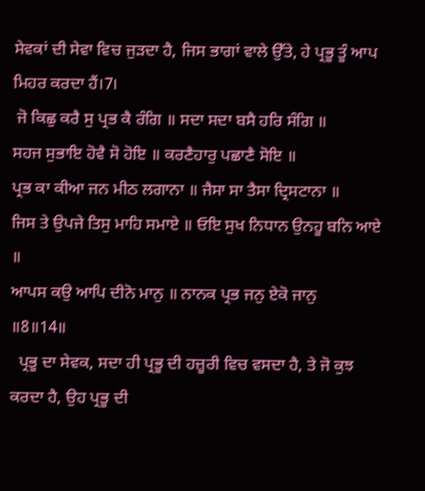ਸੇਵਕਾਂ ਦੀ ਸੇਵਾ ਵਿਚ ਜੁੜਦਾ ਹੈ, ਜਿਸ ਭਾਗਾਂ ਵਾਲੇ ਉੱਤੇ, ਹੇ ਪ੍ਰਭੂ ਤੂੰ ਆਪ ਮਿਹਰ ਕਰਦਾ ਹੈਂ।7।
 ਜੋ ਕਿਛੁ ਕਰੈ ਸੁ ਪ੍ਰਭ ਕੈ ਰੰਗਿ ॥ ਸਦਾ ਸਦਾ ਬਸੈ ਹਰਿ ਸੰਗਿ ॥
ਸਹਜ ਸੁਭਾਇ ਹੋਵੈ ਸੋ ਹੋਇ ॥ ਕਰਣੈਹਾਰੁ ਪਛਾਣੈ ਸੋਇ ॥
ਪ੍ਰਭ ਕਾ ਕੀਆ ਜਨ ਮੀਠ ਲਗਾਨਾ ॥ ਜੈਸਾ ਸਾ ਤੈਸਾ ਦ੍ਰਿਸਟਾਨਾ ॥
ਜਿਸ ਤੇ ਉਪਜੇ ਤਿਸੁ ਮਾਹਿ ਸਮਾਏ ॥ ਓਇ ਸੁਖ ਨਿਧਾਨ ਉਨਹੂ ਬਨਿ ਆਏ ॥
ਆਪਸ ਕਉ ਆਪਿ ਦੀਨੋ ਮਾਨੁ ॥ ਨਾਨਕ ਪ੍ਰਭ ਜਨੁ ਏਕੋ ਜਾਨੁ
॥8॥14॥
  ਪ੍ਰਭੂ ਦਾ ਸੇਵਕ, ਸਦਾ ਹੀ ਪ੍ਰਭੂ ਦੀ ਹਜ਼ੂਰੀ ਵਿਚ ਵਸਦਾ ਹੈ, ਤੇ ਜੋ ਕੁਝ ਕਰਦਾ ਹੈ, ਉਹ ਪ੍ਰਭੂ ਦੀ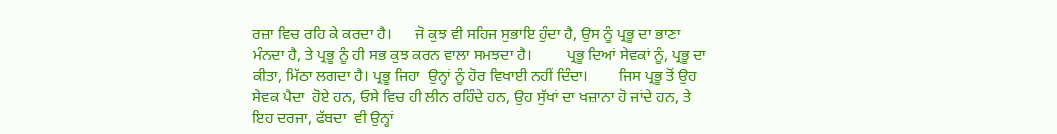ਰਜ਼ਾ ਵਿਚ ਰਹਿ ਕੇ ਕਰਦਾ ਹੈ।      ਜੋ ਕੁਝ ਵੀ ਸਹਿਜ ਸੁਭਾਇ ਹੁੰਦਾ ਹੈ, ਉਸ ਨੂੰ ਪ੍ਰਭੂ ਦਾ ਭਾਣਾ ਮੰਨਦਾ ਹੈ, ਤੇ ਪ੍ਰਭੂ ਨੂੰ ਹੀ ਸਭ ਕੁਝ ਕਰਨ ਵਾਲਾ ਸਮਝਦਾ ਹੈ।         ਪ੍ਰਭੂ ਦਿਆਂ ਸੇਵਕਾਂ ਨੂੰ, ਪ੍ਰਭੂ ਦਾ ਕੀਤਾ, ਮਿੱਠਾ ਲਗਦਾ ਹੈ। ਪ੍ਰਭੂ ਜਿਹਾ  ਉਨ੍ਹਾਂ ਨੂੰ ਹੋਰ ਵਿਖਾਈ ਨਹੀਂ ਦਿੰਦਾ।        ਜਿਸ ਪ੍ਰਭੂ ਤੋਂ ਉਹ ਸੇਵਕ ਪੈਦਾ  ਹੋਏ ਹਨ, ਓਸੇ ਵਿਚ ਹੀ ਲੀਨ ਰਹਿੰਦੇ ਹਨ, ਉਹ ਸੁੱਖਾਂ ਦਾ ਖਜ਼ਾਨਾ ਹੋ ਜਾਂਦੇ ਹਨ, ਤੇ ਇਹ ਦਰਜਾ, ਫੱਬਦਾ  ਵੀ ਉਨ੍ਹਾਂ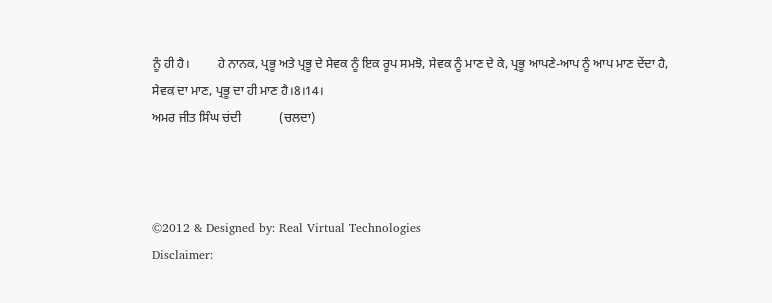ਨੂੰ ਹੀ ਹੈ।         ਹੇ ਨਾਨਕ, ਪ੍ਰਭੂ ਅਤੇ ਪ੍ਰਭੂ ਦੇ ਸੇਵਕ ਨੂੰ ਇਕ ਰੂਪ ਸਮਝੋ, ਸੇਵਕ ਨੂੰ ਮਾਣ ਦੇ ਕੇ, ਪ੍ਰਭੂ ਆਪਣੇ-ਆਪ ਨੂੰ ਆਪ ਮਾਣ ਦੇਂਦਾ ਹੈ, ਸੇਵਕ ਦਾ ਮਾਣ, ਪ੍ਰਭੂ ਦਾ ਹੀ ਮਾਣ ਹੈ।8।14।
ਅਮਰ ਜੀਤ ਸਿੰਘ ਚਂਦੀ            (ਚਲਦਾ)



©2012 & Designed by: Real Virtual Technologies
Disclaimer: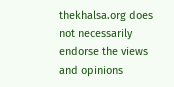thekhalsa.org does not necessarily endorse the views and opinions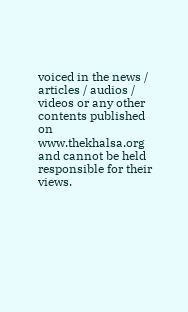voiced in the news / articles / audios / videos or any other contents published on www.thekhalsa.org and cannot be held responsible for their views.